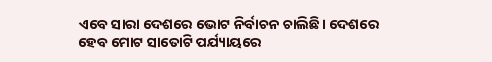ଏବେ ସାରା ଦେଶରେ ଭୋଟ ନିର୍ବାଚନ ଚାଲିଛି। ଦେଶରେ ହେବ ମୋଟ ସାତୋଟି ପର୍ଯ୍ୟାୟରେ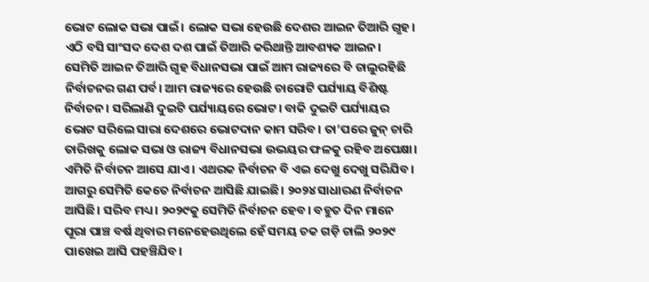ଭୋଟ ଲୋକ ସଭା ପାଇଁ। ଲୋକ ସଭା ହେଉଛି ଦେଶର ଆଇନ ତିଆରି ଗୃହ। ଏଠି ବସି ସାଂସଦ ଦେଶ ଦଶ ପାଇଁ ତିଆରି କରିଥାନ୍ତି ଆବଶ୍ୟକ ଆଇନ। ସେମିତି ଆଇନ ତିଆରି ଗୃହ ବିଧାନସଭା ପାଇଁ ଆମ ରାଜ୍ୟରେ ବି ଚାଲୁରହିଛି ନିର୍ବାଚନର ଗଣ ପର୍ବ। ଆମ ରାଜ୍ୟରେ ହେଉଛି ଚାରୋଟି ପର୍ଯ୍ୟାୟ ବିଶିଷ୍ଟ ନିର୍ବାଚନ। ସରିଲାଣି ଦୁଇଟି ପର୍ଯ୍ୟାୟରେ ଭୋଟ। ବାକି ଦୁଇଟି ପର୍ଯ୍ୟାୟର ଭୋଟ ସରିଲେ ସାରା ଦେଶରେ ଭୋଟଦାନ କାମ ସରିବ। ତା’ପରେ ଜୁନ୍ ଚାରି ତାରିଖକୁ ଲୋକ ସଭା ଓ ରାଜ୍ୟ ବିଧାନସଭା ଉଭୟର ଫଳକୁ ରହିବ ଅପେକ୍ଷା। ଏମିତି ନିର୍ବାଚନ ଆସେ ଯାଏ। ଏଥରକ ନିର୍ବାଚନ ବି ଏଇ ଦେଖୁ ଦେଖୁ ସରିଯିବ। ଆଗରୁ ସେମିତି କେତେ ନିର୍ବାଚନ ଆସିଛି ଯାଇଛି। ୨୦୨୪ ସାଧାରଣ ନିର୍ବାଚନ ଆସିଛି। ସରିବ ମଧ୍ୟ। ୨୦୨୯କୁ ସେମିତି ନିର୍ବାଚନ ହେବ। ବହୁତ ଦିନ ମାନେ ପୂରା ପାଞ୍ଚ ବର୍ଷ ଥିବାର ମନେହେଉଥିଲେ ହେଁ ସମୟ ଚକ ଗଡ଼ି ଚାଲି ୨୦୨୯ ପାଖେଇ ଆସି ପହଞ୍ଚିଯିବ।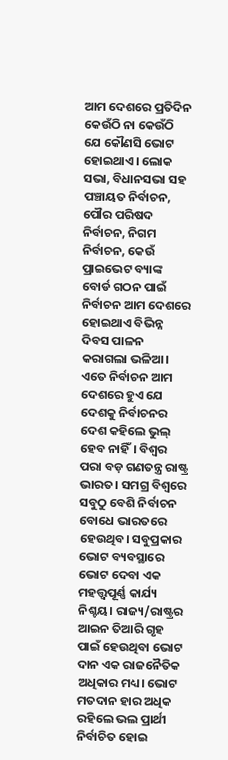ଆମ ଦେଶରେ ପ୍ରତିଦିନ କେଉଁଠି ନା କେଉଁଠି ଯେ କୌଣସି ଭୋଟ ହୋଇଥାଏ। ଲୋକ ସଭା, ବିଧାନସଭା ସହ ପଞ୍ଚାୟତ ନିର୍ବାଚନ, ପୌର ପରିଷଦ ନିର୍ବାଚନ, ନିଗମ ନିର୍ବାଚନ, କେଉଁ ପ୍ରାଇଭେଟ ବ୍ୟାଙ୍କ ବୋର୍ଡ ଗଠନ ପାଇଁ ନିର୍ବାଚନ ଆମ ଦେଶରେ ହୋଇଥାଏ ବିଭିନ୍ନ ଦିବସ ପାଳନ କରାଗଲା ଭଳିଆ। ଏତେ ନିର୍ବାଚନ ଆମ ଦେଶରେ ହୁଏ ଯେ ଦେଶକୁ ନିର୍ବାଚନର ଦେଶ କହିଲେ ଭୁଲ୍ ହେବ ନାହିଁ। ବିଶ୍ୱର ପରା ବଡ଼ ଗଣତନ୍ତ୍ର ରାଷ୍ଟ୍ର ଭାରତ। ସମଗ୍ର ବିଶ୍ୱରେ ସବୁଠୁ ବେଶି ନିର୍ବାଚନ ବୋଧେ ଭାରତରେ ହେଉଥିବ। ସବୁପ୍ରକାର ଭୋଟ ବ୍ୟବସ୍ଥାରେ ଭୋଟ ଦେବା ଏକ ମହତ୍ତ୍ୱପୂର୍ଣ୍ଣ କାର୍ଯ୍ୟ ନିଶ୍ଚୟ। ରାଜ୍ୟ/ରାଷ୍ଟ୍ରର ଆଇନ ତିଆରି ଗୃହ ପାଇଁ ହେଉଥିବା ଭୋଟ ଦାନ ଏକ ରାଜନୈତିକ ଅଧିକାର ମଧ୍ୟ। ଭୋଟ ମତଦାନ ହାର ଅଧିକ ରହିଲେ ଭଲ ପ୍ରାର୍ଥୀ ନିର୍ବାଚିତ ହୋଇ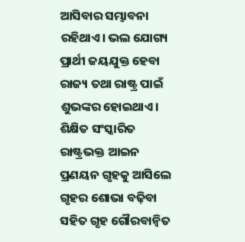ଆସିବାର ସମ୍ଭାବନା ରହିଥାଏ। ଭଲ ଯୋଗ୍ୟ ପ୍ରାର୍ଥୀ ଜୟଯୁକ୍ତ ହେବା ରାଜ୍ୟ ତଥା ରାଷ୍ଟ୍ର ପାଇଁ ଶୁଭଙ୍କର ହୋଇଥାଏ। ଶିକ୍ଷିତ ସଂସ୍କାରିତ ରାଷ୍ଟ୍ରଭକ୍ତ ଆଇନ ପ୍ରଣୟନ ଗୃହକୁ ଆସିଲେ ଗୃହର ଶୋଭା ବଢ଼ିବା ସହିତ ଗୃହ ଗୌରବାନ୍ବିତ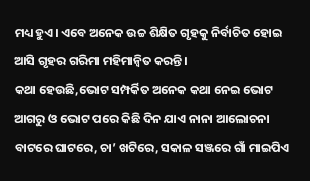ମଧ୍ୟ ହୁଏ। ଏବେ ଅନେକ ଉଚ୍ଚ ଶିକ୍ଷିତ ଗୃହକୁ ନିର୍ବାଚିତ ହୋଇ ଆସି ଗୃହର ଗରିମା ମହିମାନ୍ବିତ କରନ୍ତି।
କଥା ହେଉଛି,ଭୋଟ ସମ୍ପର୍କିତ ଅନେକ କଥା ନେଇ ଭୋଟ ଆଗରୁ ଓ ଭୋଟ ପରେ କିଛି ଦିନ ଯାଏ ନାନା ଆଲୋଚନା ବାଟରେ ଘାଟରେ, ଚା’ ଖଟିରେ, ସକାଳ ସଞ୍ଜରେ ଗାଁ ମାଇପିଏ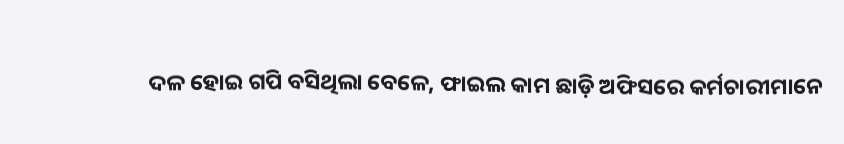ଦଳ ହୋଇ ଗପି ବସିଥିଲା ବେଳେ, ଫାଇଲ କାମ ଛାଡ଼ି ଅଫିସରେ କର୍ମଚାରୀମାନେ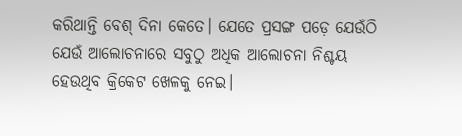କରିଥାନ୍ତି ବେଶ୍ ଦିନା କେତେ। ଯେତେ ପ୍ରସଙ୍ଗ ପଡ଼େ ଯେଉଁଠି ଯେଉଁ ଆଲୋଚନାରେ ସବୁଠୁ ଅଧିକ ଆଲୋଚନା ନିଶ୍ଚୟ ହେଉଥିବ କ୍ରିକେଟ ଖେଳକୁ ନେଇ।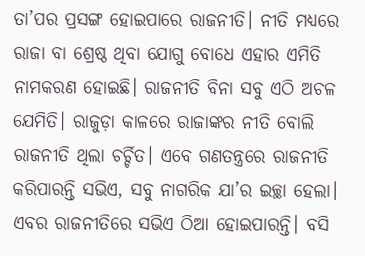ତା’ପର ପ୍ରସଙ୍ଗ ହୋଇପାରେ ରାଜନୀତି। ନୀତି ମଧ୍ୟରେ ରାଜା ବା ଶ୍ରେଷ୍ଠ ଥିବା ଯୋଗୁ ବୋଧେ ଏହାର ଏମିତି ନାମକରଣ ହୋଇଛି। ରାଜନୀତି ବିନା ସବୁ ଏଠି ଅଚଳ ଯେମିତି। ରାଜୁଡ଼ା କାଳରେ ରାଜାଙ୍କର ନୀତି ବୋଲି ରାଜନୀତି ଥିଲା ଚର୍ଚ୍ଚିତ। ଏବେ ଗଣତନ୍ତ୍ରରେ ରାଜନୀତି କରିପାରନ୍ତି ସଭିଏ, ସବୁ ନାଗରିକ ଯା’ର ଇଚ୍ଛା ହେଲା। ଏବର ରାଜନୀତିରେ ସଭିଏ ଠିଆ ହୋଇପାରନ୍ତି। ବସି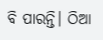ବି ପାରନ୍ତି। ଠିଆ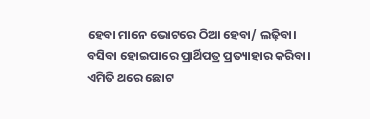ହେବା ମାନେ ଭୋଟରେ ଠିଆ ହେବା/ ଲଢ଼ିବା। ବସିବା ହୋଇପାରେ ପ୍ରାର୍ଥିପତ୍ର ପ୍ରତ୍ୟାହାର କରିବା।
ଏମିତି ଥରେ ଛୋଟ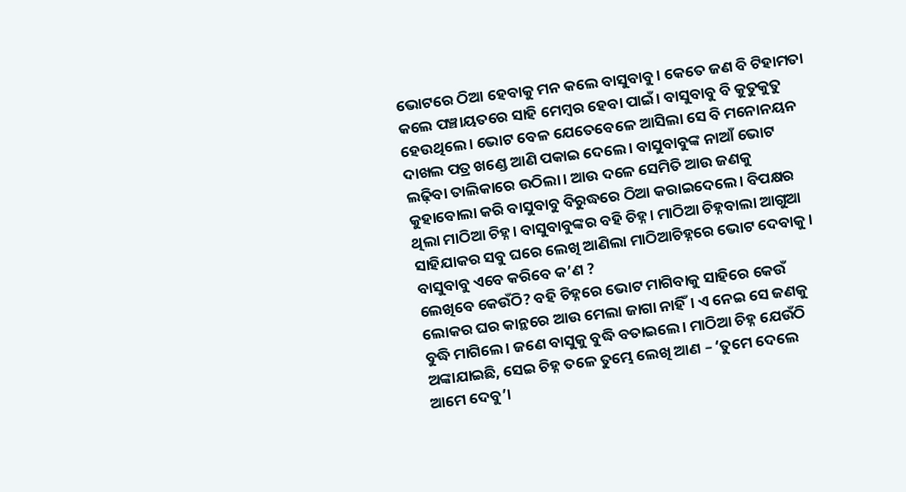ଭୋଟରେ ଠିଆ ହେବାକୁ ମନ କଲେ ବାସୁବାବୁ। କେତେ ଜଣ ବି ଟିହାମତା କଲେ ପଞ୍ଚାୟତରେ ସାହି ମେମ୍ବର ହେବା ପାଇଁ। ବାସୁବାବୁ ବି କୁତୁକୁତୁ ହେଉଥିଲେ। ଭୋଟ ବେଳ ଯେତେବେଳେ ଆସିଲା ସେ ବି ମନୋନୟନ ଦାଖଲ ପତ୍ର ଖଣ୍ଡେ ଆଣି ପକାଇ ଦେଲେ। ବାସୁବାବୁଙ୍କ ନାଆଁ ଭୋଟ ଲଢ଼ିବା ତାଲିକାରେ ଉଠିଲା। ଆଉ ଦଳେ ସେମିତି ଆଉ ଜଣକୁ କୁହାବୋଲା କରି ବାସୁବାବୁ ବିରୁଦ୍ଧରେ ଠିଆ କରାଇଦେଲେ। ବିପକ୍ଷର ଥିଲା ମାଠିଆ ଚିହ୍ନ। ବାସୁବାବୁଙ୍କର ବହି ଚିହ୍ନ। ମାଠିଆ ଚିହ୍ନବାଲା ଆଗୁଆ ସାହିଯାକର ସବୁ ଘରେ ଲେଖି ଆଣିଲା ମାଠିଆଚିହ୍ନରେ ଭୋଟ ଦେବାକୁ। ବାସୁବାବୁ ଏବେ କରିବେ କ’ଣ ?
ଲେଖିବେ କେଉଁଠି? ବହି ଚିହ୍ନରେ ଭୋଟ ମାଗିବାକୁ ସାହିରେ କେଉଁ ଲୋକର ଘର କାନ୍ଥରେ ଆଉ ମେଲା ଜାଗା ନାହିଁ। ଏ ନେଇ ସେ ଜଣକୁ ବୁଦ୍ଧି ମାଗିଲେ। ଜଣେ ବାସୁକୁ ବୁଦ୍ଧି ବତାଇଲେ। ମାଠିଆ ଚିହ୍ନ ଯେଉଁଠି ଅଙ୍କାଯାଇଛି, ସେଇ ଚିହ୍ନ ତଳେ ତୁମ୍ଭେ ଲେଖି ଆଣ – ‘ତୁମେ ଦେଲେ ଆମେ ଦେବୁ’।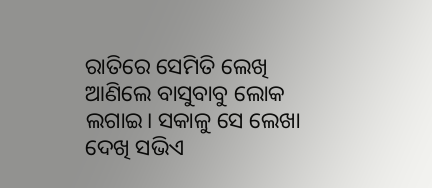ରାତିରେ ସେମିତି ଲେଖି ଆଣିଲେ ବାସୁବାବୁ ଲୋକ ଲଗାଇ। ସକାଳୁ ସେ ଲେଖା ଦେଖି ସଭିଏ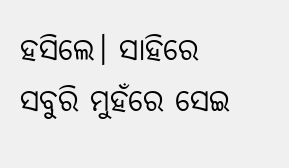ହସିଲେ। ସାହିରେ ସବୁରି ମୁହଁରେ ସେଇ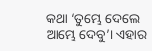କଥା ‘ତୁମ୍ଭେ ଦେଲେ ଆମ୍ଭେ ଦେବୁ’। ଏହାର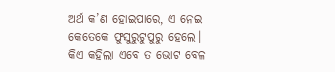ଅର୍ଥ କ’ଣ ହୋଇପାରେ, ଏ ନେଇ କେତେକେ ଫୁସୁରୁଟୁପୁରୁ ହେଲେ। କିଏ କହିଲା ଏବେ ତ ଭୋଟ ବେଳ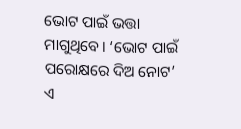ଭୋଟ ପାଇଁ ଭତ୍ତା ମାଗୁଥିବେ। ‘ଭୋଟ ପାଇଁ ପରୋକ୍ଷରେ ଦିଅ ନୋଟ’ ଏ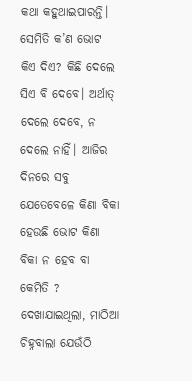କଥା କହୁଥାଇପାରନ୍ତି। ସେମିତି କ’ଣ ଭୋଟ କିଏ ଦିଏ? କିଛି ଦେଲେ ସିଏ ବି ଦେବେ। ଅର୍ଥାତ୍ ଦେଲେ ଦେବେ, ନ ଦେଲେ ନାହିଁ। ଆଜିର ଦିନରେ ସବୁ ଯେତେବେଳେ କିଣା ବିକା ହେଉଛି ଭୋଟ କିଣା ବିକା ନ ହେବ ବା କେମିତି ? ଦେଖାଯାଇଥିଲା, ମାଠିଆ ଚିହ୍ନବାଲା ଯେଉଁଠି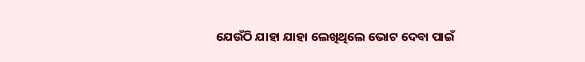ଯେଉଁଠି ଯାହା ଯାହା ଲେଖିଥିଲେ ଭୋଟ ଦେବା ପାଇଁ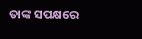ତାଙ୍କ ସପକ୍ଷରେ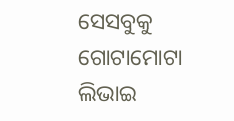ସେସବୁକୁ ଗୋଟାମୋଟା ଲିଭାଇ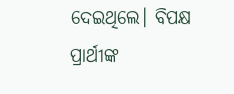ଦେଇଥିଲେ। ବିପକ୍ଷ ପ୍ରାର୍ଥୀଙ୍କ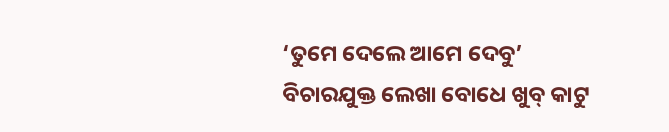‘ତୁମେ ଦେଲେ ଆମେ ଦେବୁ’ ବିଚାରଯୁକ୍ତ ଲେଖା ବୋଧେ ଖୁବ୍ କାଟୁ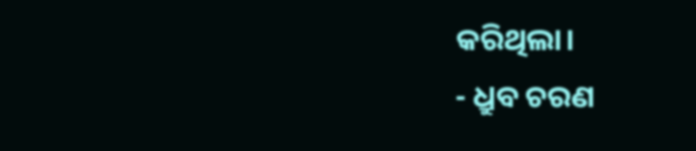କରିଥିଲା।
- ଧ୍ରୁବ ଚରଣ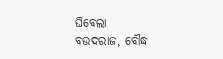ଘିବେଲା
ବଉଦରାଜ, ବୌଦ୍ଧ